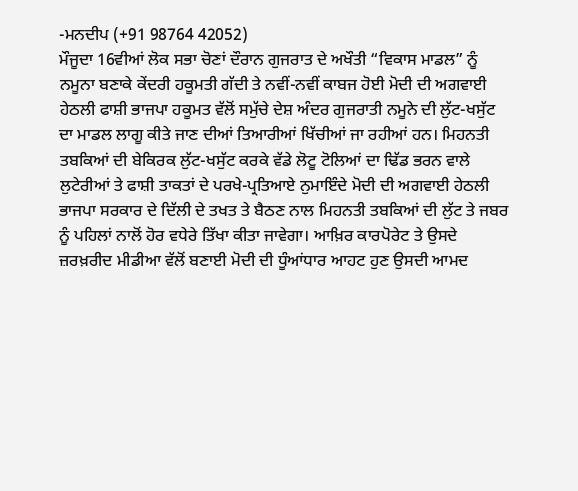-ਮਨਦੀਪ (+91 98764 42052)
ਮੌਜੂਦਾ 16ਵੀਆਂ ਲੋਕ ਸਭਾ ਚੋਣਾਂ ਦੌਰਾਨ ਗੁਜਰਾਤ ਦੇ ਅਖੌਤੀ “ਵਿਕਾਸ ਮਾਡਲ” ਨੂੰ ਨਮੂਨਾ ਬਣਾਕੇ ਕੇਂਦਰੀ ਹਕੂਮਤੀ ਗੱਦੀ ਤੇ ਨਵੀਂ-ਨਵੀਂ ਕਾਬਜ ਹੋਈ ਮੋਦੀ ਦੀ ਅਗਵਾਈ ਹੇਠਲੀ ਫਾਸ਼ੀ ਭਾਜਪਾ ਹਕੂਮਤ ਵੱਲੋਂ ਸਮੁੱਚੇ ਦੇਸ਼ ਅੰਦਰ ਗੁਜਰਾਤੀ ਨਮੂਨੇ ਦੀ ਲੁੱਟ-ਖਸੁੱਟ ਦਾ ਮਾਡਲ ਲਾਗੂ ਕੀਤੇ ਜਾਣ ਦੀਆਂ ਤਿਆਰੀਆਂ ਖਿੱਚੀਆਂ ਜਾ ਰਹੀਆਂ ਹਨ। ਮਿਹਨਤੀ ਤਬਕਿਆਂ ਦੀ ਬੇਕਿਰਕ ਲੁੱਟ-ਖਸੁੱਟ ਕਰਕੇ ਵੱਡੇ ਲੋਟੂ ਟੋਲਿਆਂ ਦਾ ਢਿੱਡ ਭਰਨ ਵਾਲੇ ਲੁਟੇਰੀਆਂ ਤੇ ਫਾਸ਼ੀ ਤਾਕਤਾਂ ਦੇ ਪਰਖੇ-ਪ੍ਰਤਿਆਏ ਨੁਮਾਇੰਦੇ ਮੋਦੀ ਦੀ ਅਗਵਾਈ ਹੇਠਲੀ ਭਾਜਪਾ ਸਰਕਾਰ ਦੇ ਦਿੱਲੀ ਦੇ ਤਖਤ ਤੇ ਬੈਠਣ ਨਾਲ ਮਿਹਨਤੀ ਤਬਕਿਆਂ ਦੀ ਲੁੱਟ ਤੇ ਜਬਰ ਨੂੰ ਪਹਿਲਾਂ ਨਾਲੋਂ ਹੋਰ ਵਧੇਰੇ ਤਿੱਖਾ ਕੀਤਾ ਜਾਵੇਗਾ। ਆਖ਼ਿਰ ਕਾਰਪੋਰੇਟ ਤੇ ਉਸਦੇ ਜ਼ਰਖ਼ਰੀਦ ਮੀਡੀਆ ਵੱਲੋਂ ਬਣਾਈ ਮੋਦੀ ਦੀ ਧੂੰਆਂਧਾਰ ਆਹਟ ਹੁਣ ਉਸਦੀ ਆਮਦ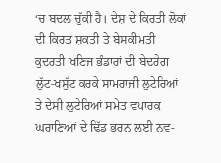‘ਚ ਬਦਲ ਚੁੱਕੀ ਹੈ। ਦੇਸ਼ ਦੇ ਕਿਰਤੀ ਲੋਕਾਂ ਦੀ ਕਿਰਤ ਸ਼ਕਤੀ ਤੇ ਬੇਸਕੀਮਤੀ ਕੁਦਰਤੀ ਖਣਿਜ ਭੰਡਾਰਾਂ ਦੀ ਬੇਦਰੇਗ ਲੁੱਟ-ਖਸੁੱਟ ਕਰਕੇ ਸਾਮਰਾਜੀ ਲੁਟੇਰਿਆਂ ਤੇ ਦੇਸੀ ਲੁਟੇਰਿਆਂ ਸਮੇਤ ਵਪਾਰਕ ਘਰਾਣਿਆਂ ਦੇ ਢਿੱਡ ਭਰਨ ਲਈ ਨਵ-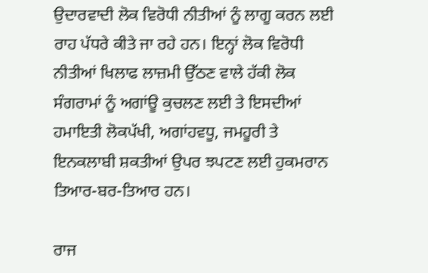ਉਦਾਰਵਾਦੀ ਲੋਕ ਵਿਰੋਧੀ ਨੀਤੀਆਂ ਨੂੰ ਲਾਗੂ ਕਰਨ ਲਈ ਰਾਹ ਪੱਧਰੇ ਕੀਤੇ ਜਾ ਰਹੇ ਹਨ। ਇਨ੍ਹਾਂ ਲੋਕ ਵਿਰੋਧੀ ਨੀਤੀਆਂ ਖਿਲਾਫ ਲਾਜ਼ਮੀ ਉੱਠਣ ਵਾਲੇ ਹੱਕੀ ਲੋਕ ਸੰਗਰਾਮਾਂ ਨੂੰ ਅਗਾਂਊ ਕੁਚਲਣ ਲਈ ਤੇ ਇਸਦੀਆਂ ਹਮਾਇਤੀ ਲੋਕਪੱਖੀ, ਅਗਾਂਹਵਧੂ, ਜਮਹੂਰੀ ਤੇ ਇਨਕਲਾਬੀ ਸ਼ਕਤੀਆਂ ਉਪਰ ਝਪਟਣ ਲਈ ਹੁਕਮਰਾਨ ਤਿਆਰ-ਬਰ-ਤਿਆਰ ਹਨ।

ਰਾਜ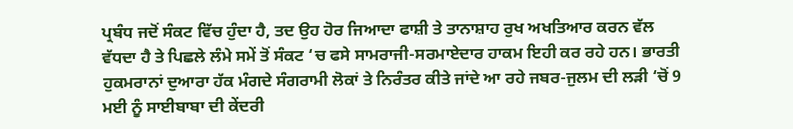ਪ੍ਰਬੰਧ ਜਦੋਂ ਸੰਕਟ ਵਿੱਚ ਹੁੰਦਾ ਹੈ, ਤਦ ਉਹ ਹੋਰ ਜਿਆਦਾ ਫਾਸ਼ੀ ਤੇ ਤਾਨਾਸ਼ਾਹ ਰੁਖ ਅਖਤਿਆਰ ਕਰਨ ਵੱਲ ਵੱਧਦਾ ਹੈ ਤੇ ਪਿਛਲੇ ਲੰਮੇ ਸਮੇਂ ਤੋਂ ਸੰਕਟ ‘ਚ ਫਸੇ ਸਾਮਰਾਜੀ-ਸਰਮਾਏਦਾਰ ਹਾਕਮ ਇਹੀ ਕਰ ਰਹੇ ਹਨ। ਭਾਰਤੀ ਹੁਕਮਰਾਨਾਂ ਦੁਆਰਾ ਹੱਕ ਮੰਗਦੇ ਸੰਗਰਾਮੀ ਲੋਕਾਂ ਤੇ ਨਿਰੰਤਰ ਕੀਤੇ ਜਾਂਦੇ ਆ ਰਹੇ ਜਬਰ-ਜੁਲਮ ਦੀ ਲੜੀ ‘ਚੋਂ 9 ਮਈ ਨੂੰ ਸਾਈਬਾਬਾ ਦੀ ਕੇਂਦਰੀ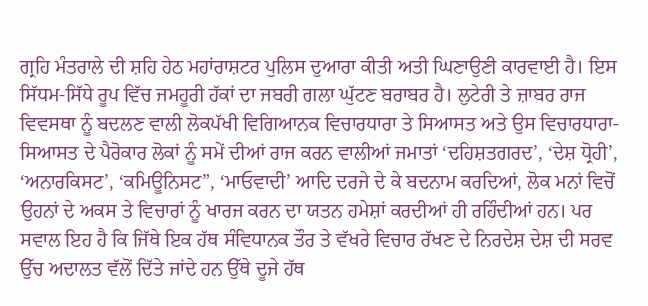ਗ੍ਰਹਿ ਮੰਤਰਾਲੇ ਦੀ ਸ਼ਹਿ ਹੇਠ ਮਹਾਂਰਾਸ਼ਟਰ ਪੁਲਿਸ ਦੁਆਰਾ ਕੀਤੀ ਅਤੀ ਘਿਣਾਉਣੀ ਕਾਰਵਾਈ ਹੈ। ਇਸ ਸਿੱਧਮ-ਸਿੱਧੇ ਰੂਪ ਵਿੱਚ ਜਮਹੂਰੀ ਹੱਕਾਂ ਦਾ ਜਬਰੀ ਗਲਾ ਘੁੱਟਣ ਬਰਾਬਰ ਹੈ। ਲੁਟੇਰੀ ਤੇ ਜ਼ਾਬਰ ਰਾਜ ਵਿਵਸਥਾ ਨੂੰ ਬਦਲਣ ਵਾਲੀ ਲੋਕਪੱਖੀ ਵਿਗਿਆਨਕ ਵਿਚਾਰਧਾਰਾ ਤੇ ਸਿਆਸਤ ਅਤੇ ਉਸ ਵਿਚਾਰਧਾਰਾ-ਸਿਆਸਤ ਦੇ ਪੈਰੋਕਾਰ ਲੋਕਾਂ ਨੂੰ ਸਮੇਂ ਦੀਆਂ ਰਾਜ ਕਰਨ ਵਾਲੀਆਂ ਜਮਾਤਾਂ ‘ਦਹਿਸ਼ਤਗਰਦ’, ‘ਦੇਸ਼ ਧ੍ਰੋਹੀ’, ‘ਅਨਾਰਕਿਸਟ’, ‘ਕਮਿਊਨਿਸਟ”, ‘ਮਾਓਵਾਦੀ’ ਆਦਿ ਦਰਜੇ ਦੇ ਕੇ ਬਦਨਾਮ ਕਰਦਿਆਂ, ਲੋਕ ਮਨਾਂ ਵਿਚੋਂ ਉਹਨਾਂ ਦੇ ਅਕਸ ਤੇ ਵਿਚਾਰਾਂ ਨੂੰ ਖਾਰਜ ਕਰਨ ਦਾ ਯਤਨ ਹਮੇਸ਼ਾਂ ਕਰਦੀਆਂ ਹੀ ਰਹਿੰਦੀਆਂ ਹਨ। ਪਰ ਸਵਾਲ ਇਹ ਹੈ ਕਿ ਜਿੱਥੇ ਇਕ ਹੱਥ ਸੰਵਿਧਾਨਕ ਤੌਰ ਤੇ ਵੱਖਰੇ ਵਿਚਾਰ ਰੱਖਣ ਦੇ ਨਿਰਦੇਸ਼ ਦੇਸ਼ ਦੀ ਸਰਵ ਉੱਚ ਅਦਾਲਤ ਵੱਲੋਂ ਦਿੱਤੇ ਜਾਂਦੇ ਹਨ ਉੱਥੇ ਦੂਜੇ ਹੱਥ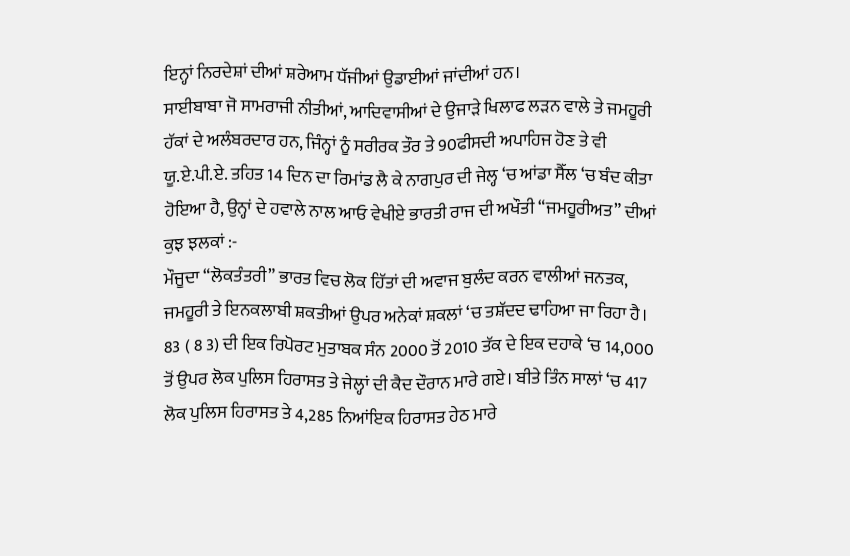ਇਨ੍ਹਾਂ ਨਿਰਦੇਸ਼ਾਂ ਦੀਆਂ ਸ਼ਰੇਆਮ ਧੱਜੀਆਂ ਉਡਾਈਆਂ ਜਾਂਦੀਆਂ ਹਨ।
ਸਾਈਬਾਬਾ ਜੋ ਸਾਮਰਾਜੀ ਨੀਤੀਆਂ, ਆਦਿਵਾਸੀਆਂ ਦੇ ਉਜਾੜੇ ਖਿਲਾਫ ਲੜਨ ਵਾਲੇ ਤੇ ਜਮਹੂਰੀ ਹੱਕਾਂ ਦੇ ਅਲੰਬਰਦਾਰ ਹਨ, ਜਿੰਨ੍ਹਾਂ ਨੂੰ ਸਰੀਰਕ ਤੌਰ ਤੇ 90ਫੀਸਦੀ ਅਪਾਹਿਜ ਹੋਣ ਤੇ ਵੀ ਯੂ.ਏ.ਪੀ.ਏ. ਤਹਿਤ 14 ਦਿਨ ਦਾ ਰਿਮਾਂਡ ਲੈ ਕੇ ਨਾਗਪੁਰ ਦੀ ਜੇਲ੍ਹ ‘ਚ ਆਂਡਾ ਸੈੱਲ ‘ਚ ਬੰਦ ਕੀਤਾ ਹੋਇਆ ਹੈ, ਉਨ੍ਹਾਂ ਦੇ ਹਵਾਲੇ ਨਾਲ ਆਓ ਵੇਖੀਏ ਭਾਰਤੀ ਰਾਜ ਦੀ ਅਖੌਤੀ “ਜਮਹੂਰੀਅਤ” ਦੀਆਂ ਕੁਝ ਝਲਕਾਂ :-
ਮੌਜੂਦਾ “ਲੋਕਤੰਤਰੀ” ਭਾਰਤ ਵਿਚ ਲੋਕ ਹਿੱਤਾਂ ਦੀ ਅਵਾਜ ਬੁਲੰਦ ਕਰਨ ਵਾਲੀਆਂ ਜਨਤਕ, ਜਮਹੂਰੀ ਤੇ ਇਨਕਲਾਬੀ ਸ਼ਕਤੀਆਂ ਉਪਰ ਅਨੇਕਾਂ ਸ਼ਕਲਾਂ ‘ਚ ਤਸ਼ੱਦਦ ਢਾਹਿਆ ਜਾ ਰਿਹਾ ਹੈ। 83 ( 8 3) ਦੀ ਇਕ ਰਿਪੋਰਟ ਮੁਤਾਬਕ ਸੰਨ 2000 ਤੋਂ 2010 ਤੱਕ ਦੇ ਇਕ ਦਹਾਕੇ ‘ਚ 14,000 ਤੋਂ ਉਪਰ ਲੋਕ ਪੁਲਿਸ ਹਿਰਾਸਤ ਤੇ ਜੇਲ੍ਹਾਂ ਦੀ ਕੈਦ ਦੌਰਾਨ ਮਾਰੇ ਗਏ। ਬੀਤੇ ਤਿੰਨ ਸਾਲਾਂ ‘ਚ 417 ਲੋਕ ਪੁਲਿਸ ਹਿਰਾਸਤ ਤੇ 4,285 ਨਿਆਂਇਕ ਹਿਰਾਸਤ ਹੇਠ ਮਾਰੇ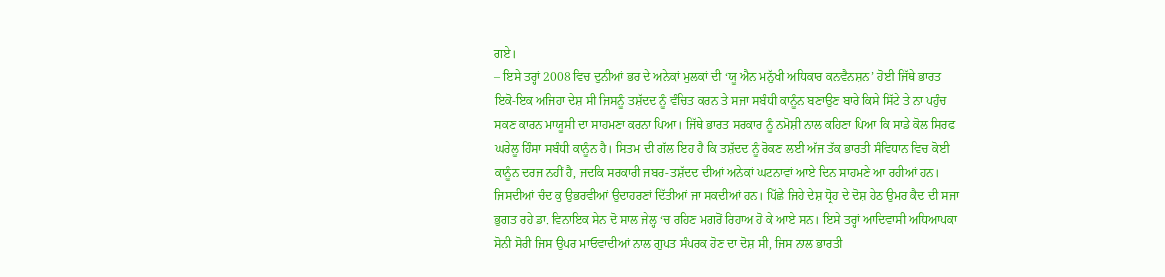ਗਏ।
– ਇਸੇ ਤਰ੍ਹਾਂ 2008 ਵਿਚ ਦੁਨੀਆਂ ਭਰ ਦੇ ਅਨੇਕਾਂ ਮੁਲਕਾਂ ਦੀ ‘ਯੂ ਐਨ ਮਨੁੱਖੀ ਅਧਿਕਾਰ ਕਨਵੈਨਸ਼ਨ’ ਹੋਈ ਜਿੱਥੇ ਭਾਰਤ ਇਕੋ-ਇਕ ਅਜਿਹਾ ਦੇਸ਼ ਸੀ ਜਿਸਨੂੰ ਤਸ਼ੱਦਦ ਨੂੰ ਵੰਚਿਤ ਕਰਨ ਤੇ ਸਜਾ ਸਬੰਧੀ ਕਾਨੂੰਨ ਬਣਾਉਣ ਬਾਰੇ ਕਿਸੇ ਸਿੱਟੇ ਤੇ ਨਾ ਪਹੁੰਚ ਸਕਣ ਕਾਰਨ ਮਾਯੂਸੀ ਦਾ ਸਾਹਮਣਾ ਕਰਨਾ ਪਿਆ। ਜਿੱਥੇ ਭਾਰਤ ਸਰਕਾਰ ਨੂੰ ਨਮੋਸ਼ੀ ਨਾਲ ਕਹਿਣਾ ਪਿਆ ਕਿ ਸਾਡੇ ਕੋਲ ਸਿਰਫ ਘਰੇਲੂ ਹਿੰਸਾ ਸਬੰਧੀ ਕਾਨੂੰਨ ਹੈ। ਸਿਤਮ ਦੀ ਗੱਲ ਇਹ ਹੈ ਕਿ ਤਸ਼ੱਦਦ ਨੂੰ ਰੋਕਣ ਲਈ ਅੱਜ ਤੱਕ ਭਾਰਤੀ ਸੰਵਿਧਾਨ ਵਿਚ ਕੋਈ ਕਾਨੂੰਨ ਦਰਜ ਨਹੀਂ ਹੈ, ਜਦਕਿ ਸਰਕਾਰੀ ਜਬਰ-ਤਸ਼ੱਦਦ ਦੀਆਂ ਅਨੇਕਾਂ ਘਟਨਾਵਾਂ ਆਏ ਦਿਨ ਸਾਹਮਣੇ ਆ ਰਹੀਆਂ ਹਨ। ਜਿਸਦੀਆਂ ਚੰਦ ਕੁ ਉਭਰਵੀਆਂ ਉਦਾਹਰਣਾਂ ਦਿੱਤੀਆਂ ਜਾ ਸਕਦੀਆਂ ਹਨ। ਪਿੱਛੇ ਜਿਹੇ ਦੇਸ਼ ਧ੍ਰੋਹ ਦੇ ਦੋਸ਼ ਹੇਠ ਉਮਰ ਕੈਦ ਦੀ ਸਜਾ ਭੁਗਤ ਰਹੇ ਡਾ. ਵਿਨਾਇਕ ਸੇਨ ਦੋ ਸਾਲ ਜੇਲ੍ਹ ‘ਚ ਰਹਿਣ ਮਗਰੋਂ ਰਿਹਾਅ ਹੋ ਕੇ ਆਏ ਸਨ। ਇਸੇ ਤਰ੍ਹਾਂ ਆਦਿਵਾਸੀ ਅਧਿਆਪਕਾ ਸੋਨੀ ਸੋਰੀ ਜਿਸ ਉਪਰ ਮਾਓਵਾਦੀਆਂ ਨਾਲ ਗੁਪਤ ਸੰਪਰਕ ਹੋਣ ਦਾ ਦੋਸ਼ ਸੀ, ਜਿਸ ਨਾਲ ਭਾਰਤੀ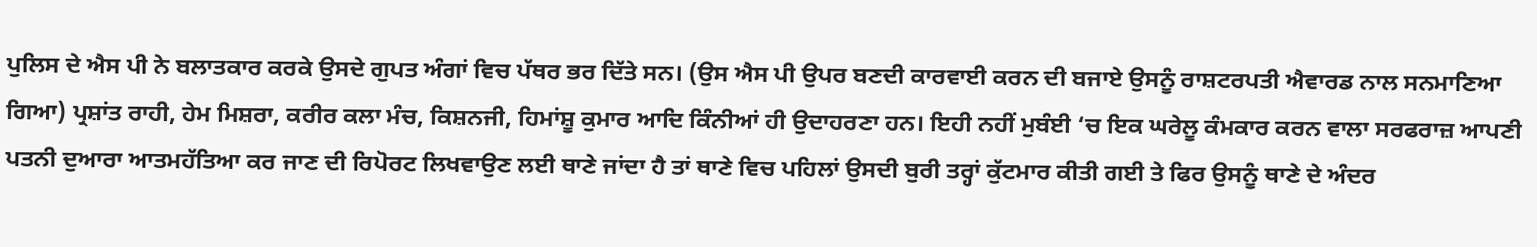ਪੁਲਿਸ ਦੇ ਐਸ ਪੀ ਨੇ ਬਲਾਤਕਾਰ ਕਰਕੇ ਉਸਦੇ ਗੁਪਤ ਅੰਗਾਂ ਵਿਚ ਪੱਥਰ ਭਰ ਦਿੱਤੇ ਸਨ। (ਉਸ ਐਸ ਪੀ ਉਪਰ ਬਣਦੀ ਕਾਰਵਾਈ ਕਰਨ ਦੀ ਬਜਾਏ ਉਸਨੂੰ ਰਾਸ਼ਟਰਪਤੀ ਐਵਾਰਡ ਨਾਲ ਸਨਮਾਣਿਆ ਗਿਆ) ਪ੍ਰਸ਼ਾਂਤ ਰਾਹੀ, ਹੇਮ ਮਿਸ਼ਰਾ, ਕਰੀਰ ਕਲਾ ਮੰਚ, ਕਿਸ਼ਨਜੀ, ਹਿਮਾਂਸ਼ੂ ਕੁਮਾਰ ਆਦਿ ਕਿੰਨੀਆਂ ਹੀ ਉਦਾਹਰਣਾ ਹਨ। ਇਹੀ ਨਹੀਂ ਮੁਬੰਈ ‘ਚ ਇਕ ਘਰੇਲੂ ਕੰਮਕਾਰ ਕਰਨ ਵਾਲਾ ਸਰਫਰਾਜ਼ ਆਪਣੀ ਪਤਨੀ ਦੁਆਰਾ ਆਤਮਹੱਤਿਆ ਕਰ ਜਾਣ ਦੀ ਰਿਪੋਰਟ ਲਿਖਵਾਉਣ ਲਈ ਥਾਣੇ ਜਾਂਦਾ ਹੈ ਤਾਂ ਥਾਣੇ ਵਿਚ ਪਹਿਲਾਂ ਉਸਦੀ ਬੁਰੀ ਤਰ੍ਹਾਂ ਕੁੱਟਮਾਰ ਕੀਤੀ ਗਈ ਤੇ ਫਿਰ ਉਸਨੂੰ ਥਾਣੇ ਦੇ ਅੰਦਰ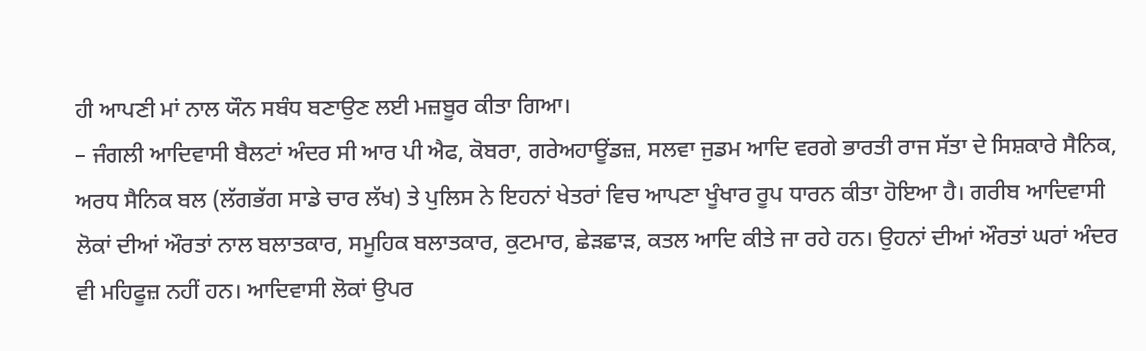ਹੀ ਆਪਣੀ ਮਾਂ ਨਾਲ ਯੌਨ ਸਬੰਧ ਬਣਾਉਣ ਲਈ ਮਜ਼ਬੂਰ ਕੀਤਾ ਗਿਆ।
– ਜੰਗਲੀ ਆਦਿਵਾਸੀ ਬੈਲਟਾਂ ਅੰਦਰ ਸੀ ਆਰ ਪੀ ਐਫ, ਕੋਬਰਾ, ਗਰੇਅਹਾਊਂਡਜ਼, ਸਲਵਾ ਜੁਡਮ ਆਦਿ ਵਰਗੇ ਭਾਰਤੀ ਰਾਜ ਸੱਤਾ ਦੇ ਸਿਸ਼ਕਾਰੇ ਸੈਨਿਕ, ਅਰਧ ਸੈਨਿਕ ਬਲ (ਲੱਗਭੱਗ ਸਾਡੇ ਚਾਰ ਲੱਖ) ਤੇ ਪੁਲਿਸ ਨੇ ਇਹਨਾਂ ਖੇਤਰਾਂ ਵਿਚ ਆਪਣਾ ਖੂੰਖਾਰ ਰੂਪ ਧਾਰਨ ਕੀਤਾ ਹੋਇਆ ਹੈ। ਗਰੀਬ ਆਦਿਵਾਸੀ ਲੋਕਾਂ ਦੀਆਂ ਔਰਤਾਂ ਨਾਲ ਬਲਾਤਕਾਰ, ਸਮੂਹਿਕ ਬਲਾਤਕਾਰ, ਕੁਟਮਾਰ, ਛੇੜਛਾੜ, ਕਤਲ ਆਦਿ ਕੀਤੇ ਜਾ ਰਹੇ ਹਨ। ਉਹਨਾਂ ਦੀਆਂ ਔਰਤਾਂ ਘਰਾਂ ਅੰਦਰ ਵੀ ਮਹਿਫੂਜ਼ ਨਹੀਂ ਹਨ। ਆਦਿਵਾਸੀ ਲੋਕਾਂ ਉਪਰ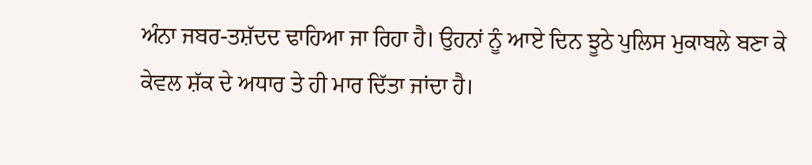ਅੰਨਾ ਜਬਰ-ਤਸ਼ੱਦਦ ਢਾਹਿਆ ਜਾ ਰਿਹਾ ਹੈ। ਉਹਨਾਂ ਨੂੰ ਆਏ ਦਿਨ ਝੂਠੇ ਪੁਲਿਸ ਮੁਕਾਬਲੇ ਬਣਾ ਕੇ ਕੇਵਲ ਸ਼ੱਕ ਦੇ ਅਧਾਰ ਤੇ ਹੀ ਮਾਰ ਦਿੱਤਾ ਜਾਂਦਾ ਹੈ।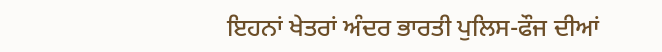ਇਹਨਾਂ ਖੇਤਰਾਂ ਅੰਦਰ ਭਾਰਤੀ ਪੁਲਿਸ-ਫੌਜ ਦੀਆਂ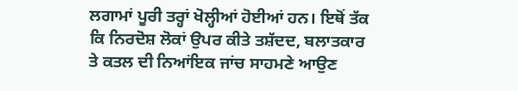ਲਗਾਮਾਂ ਪੂਰੀ ਤਰ੍ਹਾਂ ਖੋਲ੍ਹੀਆਂ ਹੋਈਆਂ ਹਨ। ਇਥੋਂ ਤੱਕ ਕਿ ਨਿਰਦੋਸ਼ ਲੋਕਾਂ ਉਪਰ ਕੀਤੇ ਤਸ਼ੱਦਦ, ਬਲਾਤਕਾਰ ਤੇ ਕਤਲ ਦੀ ਨਿਆਂਇਕ ਜਾਂਚ ਸਾਹਮਣੇ ਆਉਣ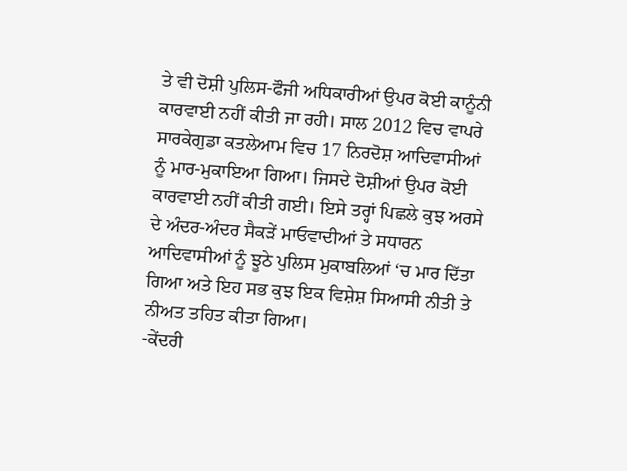ਤੇ ਵੀ ਦੋਸ਼ੀ ਪੁਲਿਸ-ਫੌਜੀ ਅਧਿਕਾਰੀਆਂ ਉਪਰ ਕੋਈ ਕਾਨੂੰਨੀ ਕਾਰਵਾਈ ਨਹੀਂ ਕੀਤੀ ਜਾ ਰਹੀ। ਸਾਲ 2012 ਵਿਚ ਵਾਪਰੇ ਸਾਰਕੇਗੁਡਾ ਕਤਲੇਆਮ ਵਿਚ 17 ਨਿਰਦੋਸ਼ ਆਦਿਵਾਸੀਆਂ ਨੂੰ ਮਾਰ-ਮੁਕਾਇਆ ਗਿਆ। ਜਿਸਦੇ ਦੋਸ਼ੀਆਂ ਉਪਰ ਕੋਈ ਕਾਰਵਾਈ ਨਹੀਂ ਕੀਤੀ ਗਈ। ਇਸੇ ਤਰ੍ਹਾਂ ਪਿਛਲੇ ਕੁਝ ਅਰਸੇ ਦੇ ਅੰਦਰ-ਅੰਦਰ ਸੈਕੜੇਂ ਮਾਓਵਾਦੀਆਂ ਤੇ ਸਧਾਰਨ ਆਦਿਵਾਸੀਆਂ ਨੂੰ ਝੂਠੇ ਪੁਲਿਸ ਮੁਕਾਬਲਿਆਂ ‘ਚ ਮਾਰ ਦਿੱਤਾ ਗਿਆ ਅਤੇ ਇਹ ਸਭ ਕੁਝ ਇਕ ਵਿਸ਼ੇਸ਼ ਸਿਆਸੀ ਨੀਤੀ ਤੇ ਨੀਅਤ ਤਹਿਤ ਕੀਤਾ ਗਿਆ।
-ਕੇਂਦਰੀ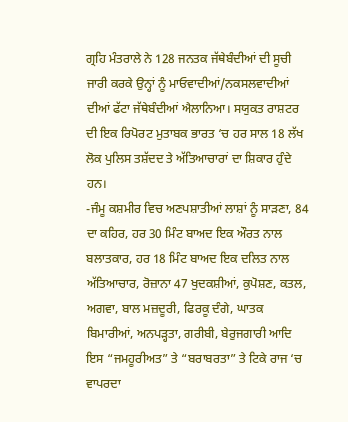ਗ੍ਰਹਿ ਮੰਤਰਾਲੇ ਨੇ 128 ਜਨਤਕ ਜੱਥੇਬੰਦੀਆਂ ਦੀ ਸੂਚੀ ਜਾਰੀ ਕਰਕੇ ਉਨ੍ਹਾਂ ਨੂੰ ਮਾਓਵਾਦੀਆਂ/ਨਕਸਲਵਾਦੀਆਂ ਦੀਆਂ ਫੱਟਾ ਜੱਥੇਬੰਦੀਆਂ ਐਲਾਨਿਆ। ਸਯੁਕਤ ਰਾਸ਼ਟਰ ਦੀ ਇਕ ਰਿਪੋਰਟ ਮੁਤਾਬਕ ਭਾਰਤ ‘ਚ ਹਰ ਸਾਲ 18 ਲੱਖ ਲੋਕ ਪੁਲਿਸ ਤਸ਼ੱਦਦ ਤੇ ਅੱਤਿਆਚਾਰਾਂ ਦਾ ਸ਼ਿਕਾਰ ਹੁੰਦੇ ਹਨ।
-ਜੰਮੂ ਕਸ਼ਮੀਰ ਵਿਚ ਅਣਪਸ਼ਾਤੀਆਂ ਲਾਸ਼ਾਂ ਨੂੰ ਸਾੜਣਾ, 84 ਦਾ ਕਹਿਰ, ਹਰ 30 ਮਿੰਟ ਬਾਅਦ ਇਕ ਔਰਤ ਨਾਲ ਬਲਾਤਕਾਰ, ਹਰ 18 ਮਿੰਟ ਬਾਅਦ ਇਕ ਦਲਿਤ ਨਾਲ ਅੱਤਿਆਚਾਰ, ਰੋਜ਼ਾਨਾ 47 ਖੁਦਕਸ਼ੀਆਂ, ਕੁਪੋਸ਼ਣ, ਕਤਲ, ਅਗਵਾ, ਬਾਲ ਮਜ਼ਦੂਰੀ, ਫਿਰਕੂ ਦੰਗੇ, ਘਾਤਕ ਬਿਮਾਰੀਆਂ, ਅਨਪੜ੍ਹਤਾ, ਗਰੀਬੀ, ਬੇਰੁਜਗਾਰੀ ਆਦਿ ਇਸ “ਜਮਹੂਰੀਅਤ” ਤੇ “ਬਰਾਬਰਤਾ” ਤੇ ਟਿਕੇ ਰਾਜ ‘ਚ ਵਾਪਰਦਾ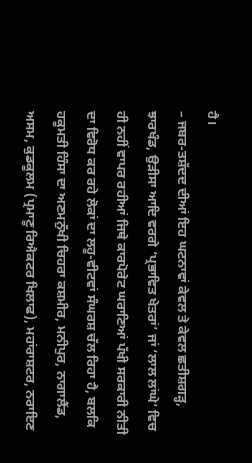ਹੈ।
– ਜਬਰ-ਤਸ਼ੱਦਦ ਦੀਆਂ ਇਹ ਘਟਨਾਵਾਂ ਕੇਵਲ ਤੇ ਕੇਵਲ ਛਤੀਸ਼ਗੜ੍ਹ, ਝਾਰਖੰਡ, ਉੜੀਸਾ ਆਦਿ ਵਰਗੇ ‘ਪ੍ਰਭਾਵਿਤ ਖੇਤਰਾਂ’ ਜਾਂ ‘ਲਾਲ ਲਾਂਘੇ’ ਵਿਚ ਹੀ ਨਹੀਂ ਵਾਪਰ ਰਹੀਆਂ ਜਿਥੇ ਕਾਰਪੋਰੇਟ ਘਰਾਣਿਆਂ ਪੱਖੀ ਸਰਕਾਰੀ ਨੀਤੀ ਦਾ ਵਿਰੋਧ ਕਰ ਰਹੇ ਲੋਕਾਂ ਦਾ ਲਹੂ-ਵੀਟਵਾਂ ਸੰਘਰਸ਼ ਚੱਲ ਰਿਹਾ ਹੈ, ਬਲਕਿ ਹਕੂਮਤੀ ਹਿੰਸਾ ਦਾ ਅਣਮਨੁੱਖੀ ਚਿਹਰਾ ਕਸ਼ਮੀਰ, ਮਨੀਪੁਰ, ਨਾਗਾਲੈਂਡ, ਅਸਮ, ਕੁਡਕੂਲਮ (ਪ੍ਰਮਾਣੂ ਰਿਐਕਟਰ ਖਿਲਾਫ), ਮਹਾਂਰਾਸ਼ਟਰ, ਨਰਾਇਣ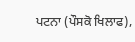ਪਟਨਾ (ਪੌਸਕੋ ਖਿਲਾਫ),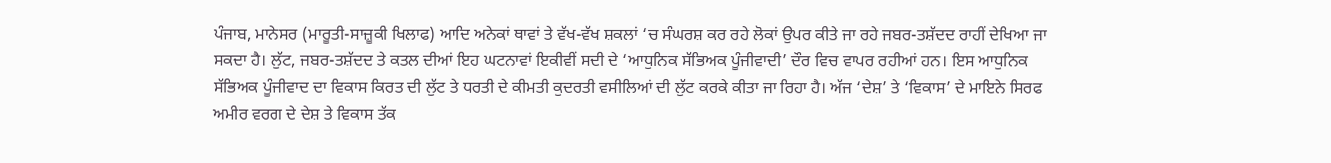ਪੰਜਾਬ, ਮਾਨੇਸਰ (ਮਾਰੂਤੀ-ਸਾਜ਼ੂਕੀ ਖਿਲਾਫ) ਆਦਿ ਅਨੇਕਾਂ ਥਾਵਾਂ ਤੇ ਵੱਖ-ਵੱਖ ਸ਼ਕਲਾਂ ‘ਚ ਸੰਘਰਸ਼ ਕਰ ਰਹੇ ਲੋਕਾਂ ਉਪਰ ਕੀਤੇ ਜਾ ਰਹੇ ਜਬਰ-ਤਸ਼ੱਦਦ ਰਾਹੀਂ ਦੇਖਿਆ ਜਾ ਸਕਦਾ ਹੈ। ਲੁੱਟ, ਜਬਰ-ਤਸ਼ੱਦਦ ਤੇ ਕਤਲ ਦੀਆਂ ਇਹ ਘਟਨਾਵਾਂ ਇਕੀਵੀਂ ਸਦੀ ਦੇ ‘ਆਧੁਨਿਕ ਸੱਭਿਅਕ ਪੂੰਜੀਵਾਦੀ’ ਦੌਰ ਵਿਚ ਵਾਪਰ ਰਹੀਆਂ ਹਨ। ਇਸ ਆਧੁਨਿਕ ਸੱਭਿਅਕ ਪੂੰਜੀਵਾਦ ਦਾ ਵਿਕਾਸ ਕਿਰਤ ਦੀ ਲੁੱਟ ਤੇ ਧਰਤੀ ਦੇ ਕੀਮਤੀ ਕੁਦਰਤੀ ਵਸੀਲਿਆਂ ਦੀ ਲੁੱਟ ਕਰਕੇ ਕੀਤਾ ਜਾ ਰਿਹਾ ਹੈ। ਅੱਜ ‘ਦੇਸ਼’ ਤੇ ‘ਵਿਕਾਸ’ ਦੇ ਮਾਇਨੇ ਸਿਰਫ ਅਮੀਰ ਵਰਗ ਦੇ ਦੇਸ਼ ਤੇ ਵਿਕਾਸ ਤੱਕ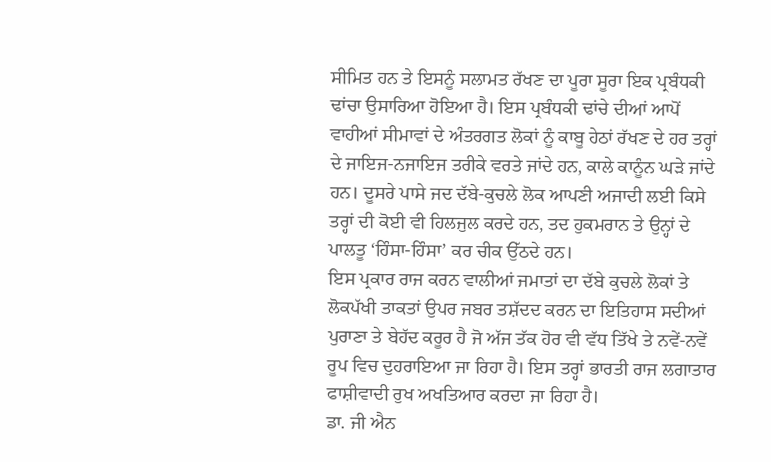ਸੀਮਿਤ ਹਨ ਤੇ ਇਸਨੂੰ ਸਲਾਮਤ ਰੱਖਣ ਦਾ ਪੂਰਾ ਸੂਰਾ ਇਕ ਪ੍ਰਬੰਧਕੀ ਢਾਂਚਾ ਉਸਾਰਿਆ ਹੋਇਆ ਹੈ। ਇਸ ਪ੍ਰਬੰਧਕੀ ਢਾਂਚੇ ਦੀਆਂ ਆਪੋਂ ਵਾਹੀਆਂ ਸੀਮਾਵਾਂ ਦੇ ਅੰਤਰਗਤ ਲੋਕਾਂ ਨੂੰ ਕਾਬੂ ਹੇਠਾਂ ਰੱਖਣ ਦੇ ਹਰ ਤਰ੍ਹਾਂ ਦੇ ਜਾਇਜ-ਨਜਾਇਜ ਤਰੀਕੇ ਵਰਤੇ ਜਾਂਦੇ ਹਨ, ਕਾਲੇ ਕਾਨੂੰਨ ਘੜੇ ਜਾਂਦੇ ਹਨ। ਦੂਸਰੇ ਪਾਸੇ ਜਦ ਦੱਬੇ-ਕੁਚਲੇ ਲੋਕ ਆਪਣੀ ਅਜਾਦੀ ਲਈ ਕਿਸੇ ਤਰ੍ਹਾਂ ਦੀ ਕੋਈ ਵੀ ਹਿਲਜੁਲ ਕਰਦੇ ਹਨ, ਤਦ ਹੁਕਮਰਾਨ ਤੇ ਉਨ੍ਹਾਂ ਦੇ ਪਾਲਤੂ ‘ਹਿੰਸਾ-ਹਿੰਸਾ’ ਕਰ ਚੀਕ ਉੱਠਦੇ ਹਨ।
ਇਸ ਪ੍ਰਕਾਰ ਰਾਜ ਕਰਨ ਵਾਲੀਆਂ ਜਮਾਤਾਂ ਦਾ ਦੱਬੇ ਕੁਚਲੇ ਲੋਕਾਂ ਤੇ ਲੋਕਪੱਖੀ ਤਾਕਤਾਂ ਉਪਰ ਜਬਰ ਤਸ਼ੱਦਦ ਕਰਨ ਦਾ ਇਤਿਹਾਸ ਸਦੀਆਂ ਪੁਰਾਣਾ ਤੇ ਬੇਹੱਦ ਕਰੂਰ ਹੈ ਜੋ ਅੱਜ ਤੱਕ ਹੋਰ ਵੀ ਵੱਧ ਤਿੱਖੇ ਤੇ ਨਵੇਂ-ਨਵੇਂ ਰੂਪ ਵਿਚ ਦੁਹਰਾਇਆ ਜਾ ਰਿਹਾ ਹੈ। ਇਸ ਤਰ੍ਹਾਂ ਭਾਰਤੀ ਰਾਜ ਲਗਾਤਾਰ ਫਾਸ਼ੀਵਾਦੀ ਰੁਖ ਅਖਤਿਆਰ ਕਰਦਾ ਜਾ ਰਿਹਾ ਹੈ।
ਡਾ. ਜੀ ਐਨ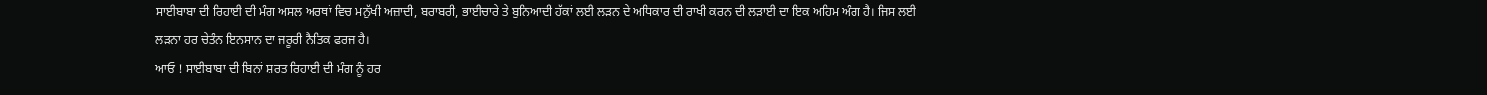ਸਾਈਬਾਬਾ ਦੀ ਰਿਹਾਈ ਦੀ ਮੰਗ ਅਸਲ ਅਰਥਾਂ ਵਿਚ ਮਨੁੱਖੀ ਅਜ਼ਾਦੀ, ਬਰਾਬਰੀ, ਭਾਈਚਾਰੇ ਤੇ ਬੁਨਿਆਦੀ ਹੱਕਾਂ ਲਈ ਲੜਨ ਦੇ ਅਧਿਕਾਰ ਦੀ ਰਾਖੀ ਕਰਨ ਦੀ ਲੜਾਈ ਦਾ ਇਕ ਅਹਿਮ ਅੰਗ ਹੈ। ਜਿਸ ਲਈ ਲੜਨਾ ਹਰ ਚੇਤੰਨ ਇਨਸਾਨ ਦਾ ਜਰੂਰੀ ਨੈਤਿਕ ਫਰਜ ਹੈ।
ਆਓ ! ਸਾਈਬਾਬਾ ਦੀ ਬਿਨਾਂ ਸ਼ਰਤ ਰਿਹਾਈ ਦੀ ਮੰਗ ਨੂੰ ਹਰ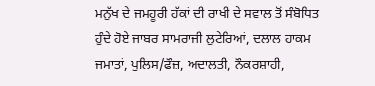ਮਨੁੱਖ ਦੇ ਜਮਹੂਰੀ ਹੱਕਾਂ ਦੀ ਰਾਖੀ ਦੇ ਸਵਾਲ ਤੋਂ ਸੰਬੋਧਿਤ ਹੁੰਦੇ ਹੋਏ ਜਾਬਰ ਸਾਮਰਾਜੀ ਲੁਟੇਰਿਆਂ, ਦਲਾਲ ਹਾਕਮ ਜਮਾਤਾਂ, ਪੁਲਿਸ/ਫੌਜ਼, ਅਦਾਲਤੀ, ਨੌਕਰਸ਼ਾਹੀ,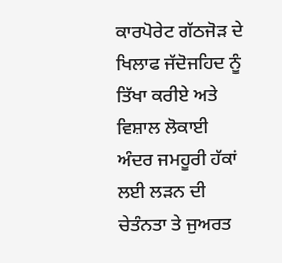ਕਾਰਪੋਰੇਟ ਗੱਠਜੋੜ ਦੇ ਖਿਲਾਫ ਜੱਦੋਜਹਿਦ ਨੂੰ ਤਿੱਖਾ ਕਰੀਏ ਅਤੇ ਵਿਸ਼ਾਲ ਲੋਕਾਈ ਅੰਦਰ ਜਮਹੂਰੀ ਹੱਕਾਂ ਲਈ ਲੜਨ ਦੀ ਚੇਤੰਨਤਾ ਤੇ ਜੁਅਰਤ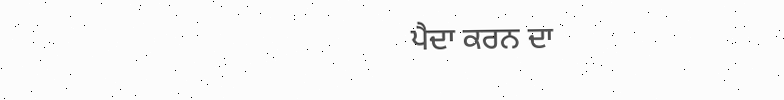ਪੈਦਾ ਕਰਨ ਦਾ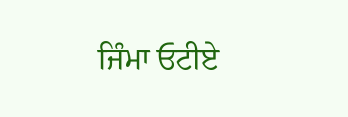ਜਿੰਮਾ ਓਟੀਏ